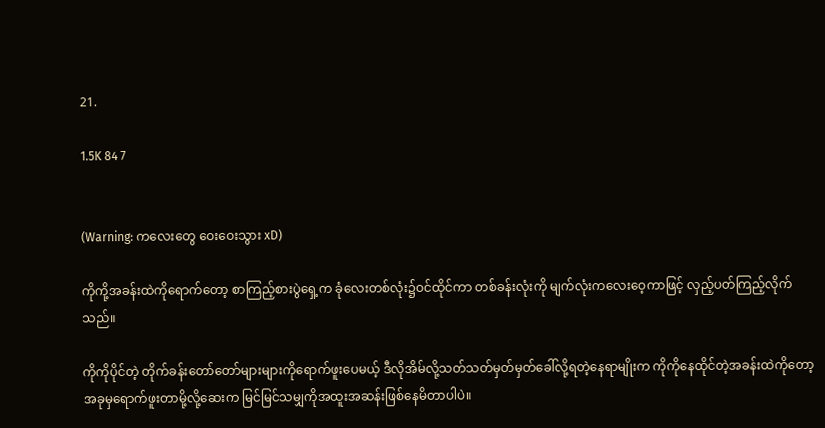21.

1.5K 84 7


(Warning: ကလေးတွေ ဝေးဝေးသွား xD)

ကိုကို့အခန်းထဲကိုရောက်တော့ စာကြည့်စားပွဲရှေ့က ခုံလေးတစ်လုံး၌ဝင်ထိုင်ကာ တစ်ခန်းလုံးကို မျက်လုံးကလေးဝေ့ကာဖြင့် လှည့်ပတ်ကြည့်လိုက်သည်။

ကိုကိုပိုင်တဲ့ တိုက်ခန်းတော်တော်များများကိုရောက်ဖူးပေမယ့် ဒီလိုအိမ်လို့သတ်သတ်မှတ်မှတ်ခေါ်လို့ရတဲ့နေရာမျိုးက ကိုကိုနေထိုင်တဲ့အခန်းထဲကိုတော့ အခုမှရောက်ဖူးတာမို့လို့ဆေးက မြင်မြင်သမျှကိုအထူးအဆန်းဖြစ်နေမိတာပါပဲ။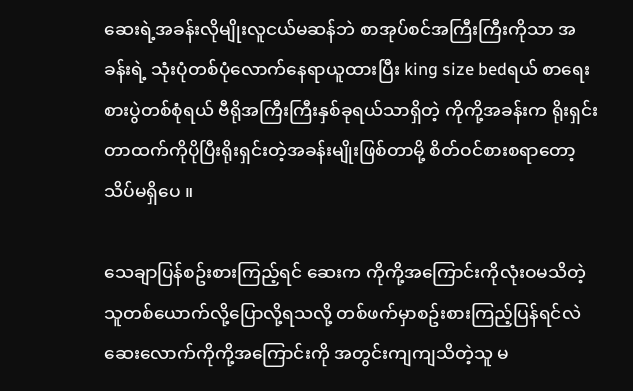ဆေးရဲ့အခန်းလိုမျိုးလူငယ်မဆန်ဘဲ စာအုပ်စင်အကြီးကြီးကိုသာ အခန်းရဲ့ သုံးပုံတစ်ပုံလောက်နေရာယူထားပြီး king size bedရယ် စာရေးစားပွဲတစ်စုံရယ် ဗီရိုအကြီးကြီးနှစ်ခုရယ်သာရှိတဲ့ ကိုကို့အခန်းက ရိုးရှင်းတာထက်ကိုပိုပြီးရိုးရှင်းတဲ့အခန်းမျိုးဖြစ်တာမို့ စိတ်ဝင်စားစရာတော့ သိပ်မရှိပေ ။

သေချာပြန်စဥ်းစားကြည့်ရင် ဆေးက ကိုကို့အကြောင်းကိုလုံးဝမသိတဲ့ သူတစ်ယောက်လို့ပြောလို့ရသလို့ တစ်ဖက်မှာစဥ်းစားကြည့်ပြန်ရင်လဲ ဆေးလောက်ကိုကို့အကြောင်းကို အတွင်းကျကျသိတဲ့သူ မ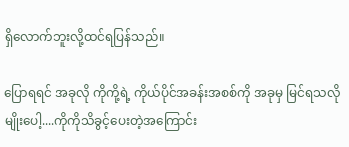ရှိလောက်ဘူးလို့ထင်ရပြန်သည်။

ပြောရရင် အခုလို ကိုကို့ရဲ့ ကိုယ်ပိုင်အခန်းအစစ်ကို အခုမှ မြင်ရသလိုမျိုးပေါ့....ကိုကိုသိခွင့်ပေးတဲ့အကြောင်း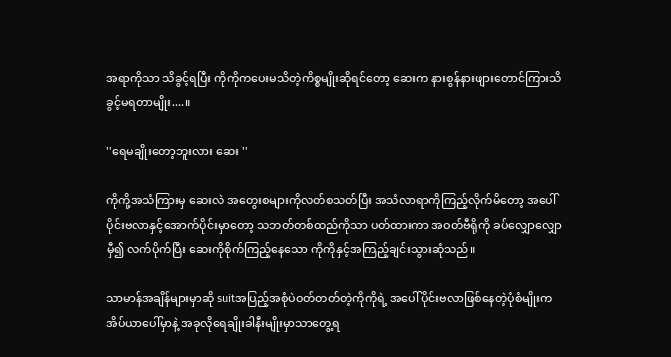အရာကိုသာ သိခွင့်ရပြီး ကိုကိုကပေးမသိတဲ့ကိစ္စမျိုးဆိုရင်တော့ ဆေးက နားစွန်နားဖျားတောင်ကြားသိခွင့်မရတာမျိုး....။

''ရေမချိုးတော့ဘူးလား ဆေး ''

ကိုကို့အသံကြားမှ ဆေးလဲ အတွေးစများကိုလတ်စသတ်ပြီး အသံလာရာကိုကြည့်လိုက်မိတော့ အပေါ်ပိုင်းဗလာနှင့်အောက်ပိုင်းမှာတော့ သဘတ်တစ်ထည်ကိုသာ ပတ်ထားကာ အဝတ်ဗီရိုကို ခပ်လျှောလျှောမှီ၍ လက်ပိုက်ပြီး ဆေးကိုစိုက်ကြည့်နေသော ကိုကိုနှင့်အကြည့်ချင်းသွားဆုံသည်။

သာမာန်အချိန်များမှာဆို suitအပြည့်အစုံပဲဝတ်တတ်တဲ့ကိုကိုရဲ့ အပေါ်ပိုင်းဗလာဖြစ်နေတဲ့ပုံစံမျိုးက အိပ်ယာပေါ်မှာနဲ့ အခုလိုရေချိုးခါနီးမျိုးမှာသာတွေ့ရ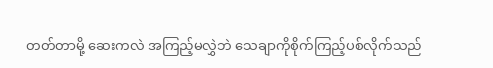တတ်တာမို့ ဆေးကလဲ အကြည့်မလွှဲဘဲ သေချာကိုစိုက်ကြည့်ပစ်လိုက်သည်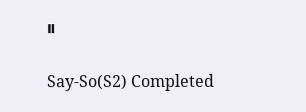။

Say-So(S2) Completed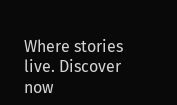Where stories live. Discover now